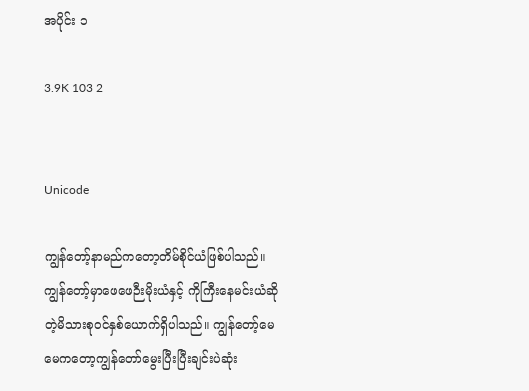အပိုင်း ၁

3.9K 103 2


Unicode

ကျွန်တော့်နာမည်ကတော့တိမ်စိုင်ယံဖြစ်ပါသည်။ကျွန်တော့်မှာဖေဖေဉီးမိုးယံနှင့် ကိုကြီးနေမင်းယံဆိုတဲ့မိသားစုဝင်နှစ်ယောက်ရှိပါသည်။ ကျွန်တော့်မေမေကတော့ကျွန်တော်မွေးပြီးပြီးချင်းပဲဆုံး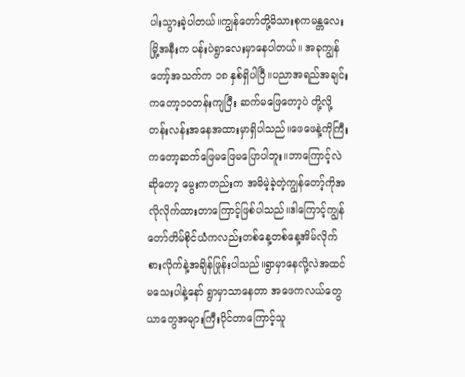ပါးသွားခဲ့ပါတယ်။ကျွန်တော်တို့မိသားစုကမန္တလေးမြို့အနီးက ပန်းပဲရွာလေးမှာနေပါတယ်။ အခုကျွန်တော့်အသက်က ၁၈ နှစ်ရှိပါပြီ။ပညာအရည်အချင်းကတော့၁၀တန်းကျပြီး ဆက်မဖြေတော့ပဲ တို့လို့တန်းလန်းအနေအထားမှာရှိပါသည်။ဖေဖေနဲ့ကိုကြီးကတော့ဆက်ဖြေမဖြေမပြောပါဘူး။ဘာကြောင့်လဲဆိုတော့ မွေးကတည်းက အမိမဲ့ခဲ့တဲ့ကျွန်တော့်ကိုအလိုလိုက်ထားတာကြောင့်ဖြစ်ပါသည်။ဒါကြောင့်ကျွန်တော်တိမ်စိုင်ယံကလည်းတစ်နေ့တစ်နေ့အိမ်လိုက်စားလိုက်နဲ့အချိန်ဖြုန်းပါသည်။ရွာမှာနေလို့လဲအထင်မသေးပါနဲ့နော် ရွာမှာသာနေတာ အဖေကလယ်တွေယာတွေအများကြီးပိုင်တာကြောင့်သူ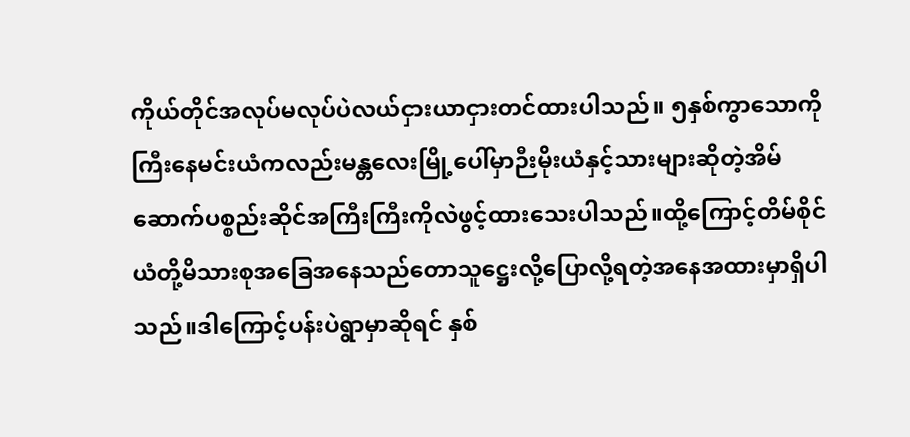ကိုယ်တိုင်အလုပ်မလုပ်ပဲလယ်ငှားယာငှားတင်ထားပါသည်။ ၅နှစ်ကွာသောကိုကြီးနေမင်းယံကလည်းမန္တလေးမြို့ပေါ်မှာဉီးမိုးယံနှင့်သားများဆိုတဲ့အိမ်ဆောက်ပစ္စည်းဆိုင်အကြီးကြီးကိုလဲဖွင့်ထားသေးပါသည်။ထို့ကြောင့်တိမ်စိုင်ယံတို့မိသားစုအခြေအနေသည်တောသူဋ္ဌေးလို့ပြောလို့ရတဲ့အနေအထားမှာရှိပါသည်။ဒါကြောင့်ပန်းပဲရွာမှာဆိုရင် နှစ်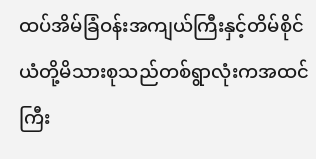ထပ်အိမ်ခြံဝန်းအကျယ်ကြီးနှင့်တိမ်စိုင်ယံတို့မိသားစုသည်တစ်ရွာလုံးကအထင်ကြီး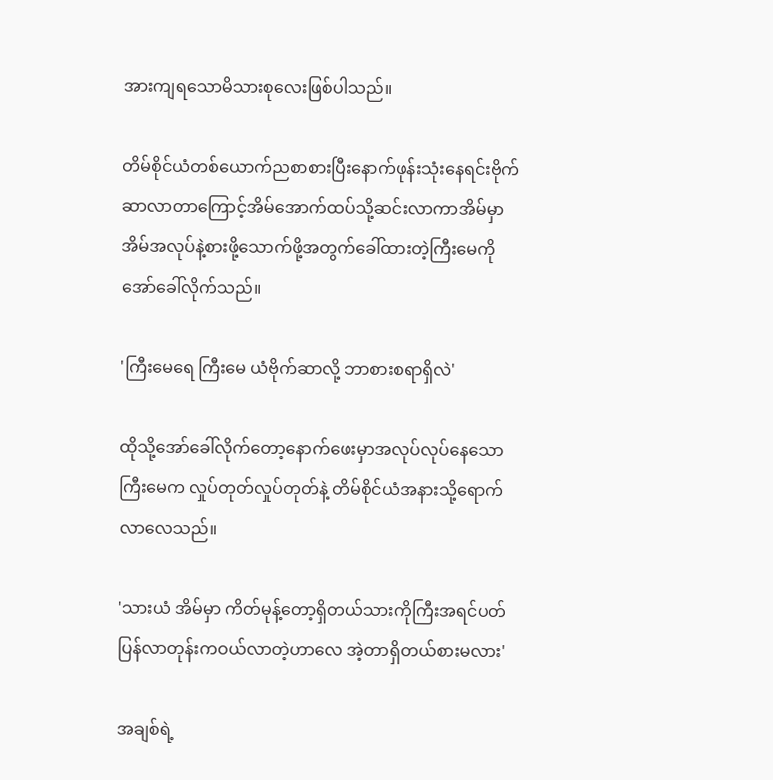အားကျရသောမိသားစုလေးဖြစ်ပါသည်။

တိမ်စိုင်ယံတစ်ယောက်ညစာစားပြီးနောက်ဖုန်းသုံးနေရင်းဗိုက်ဆာလာတာကြောင့်အိမ်အောက်ထပ်သို့ဆင်းလာကာအိမ်မှာအိမ်အလုပ်နဲ့စားဖို့သောက်ဖို့အတွက်ခေါ်ထားတဲ့ကြီးမေကိုအော်ခေါ်လိုက်သည်။

'ကြီးမေရေ ကြီးမေ ယံဗိုက်ဆာလို့ ဘာစားစရာရှိလဲ'

ထိုသို့အော်ခေါ်လိုက်တော့နောက်ဖေးမှာအလုပ်လုပ်နေသောကြီးမေက လှုပ်တုတ်လှုပ်တုတ်နဲ့ တိမ်စိုင်ယံအနားသို့ရောက်လာလေသည်။

'သားယံ အိမ်မှာ ကိတ်မုန့်တော့ရှိတယ်သားကိုကြီးအရင်ပတ်ပြန်လာတုန်းကဝယ်လာတဲ့ဟာလေ အဲ့တာရှိတယ်စားမလား'

အချစ်ရဲ့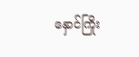နှောင်ကြိုး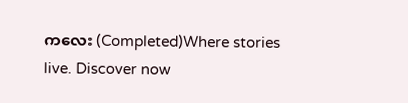ကလေး (Completed)Where stories live. Discover now